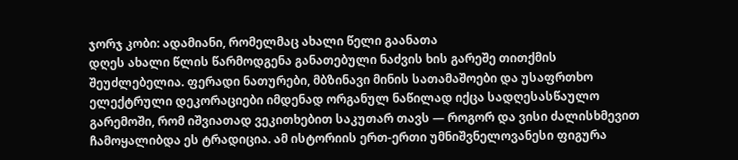ჯორჯ კობი: ადამიანი, რომელმაც ახალი წელი გაანათა
დღეს ახალი წლის წარმოდგენა განათებული ნაძვის ხის გარეშე თითქმის შეუძლებელია. ფერადი ნათურები, მბზინავი მინის სათამაშოები და უსაფრთხო ელექტრული დეკორაციები იმდენად ორგანულ ნაწილად იქცა სადღესასწაულო გარემოში, რომ იშვიათად ვეკითხებით საკუთარ თავს — როგორ და ვისი ძალისხმევით ჩამოყალიბდა ეს ტრადიცია. ამ ისტორიის ერთ-ერთი უმნიშვნელოვანესი ფიგურა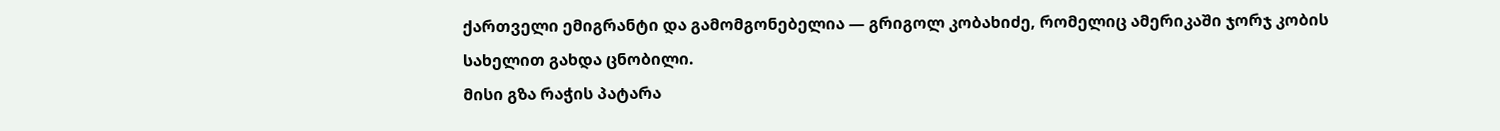ქართველი ემიგრანტი და გამომგონებელია — გრიგოლ კობახიძე, რომელიც ამერიკაში ჯორჯ კობის სახელით გახდა ცნობილი.
მისი გზა რაჭის პატარა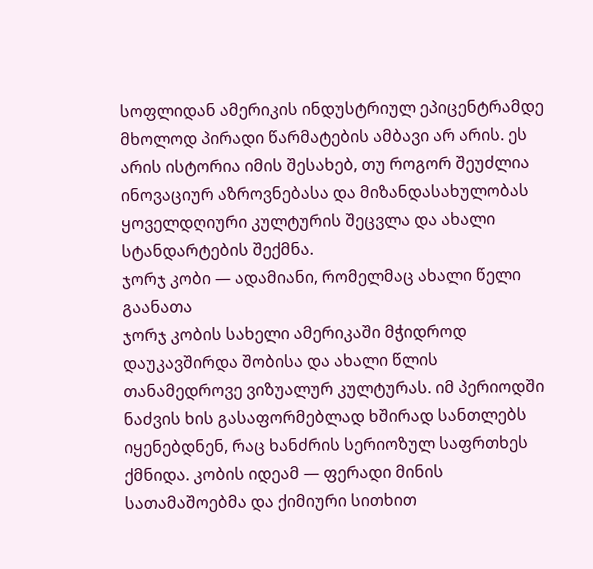სოფლიდან ამერიკის ინდუსტრიულ ეპიცენტრამდე მხოლოდ პირადი წარმატების ამბავი არ არის. ეს არის ისტორია იმის შესახებ, თუ როგორ შეუძლია ინოვაციურ აზროვნებასა და მიზანდასახულობას ყოველდღიური კულტურის შეცვლა და ახალი სტანდარტების შექმნა.
ჯორჯ კობი — ადამიანი, რომელმაც ახალი წელი გაანათა
ჯორჯ კობის სახელი ამერიკაში მჭიდროდ დაუკავშირდა შობისა და ახალი წლის თანამედროვე ვიზუალურ კულტურას. იმ პერიოდში ნაძვის ხის გასაფორმებლად ხშირად სანთლებს იყენებდნენ, რაც ხანძრის სერიოზულ საფრთხეს ქმნიდა. კობის იდეამ — ფერადი მინის სათამაშოებმა და ქიმიური სითხით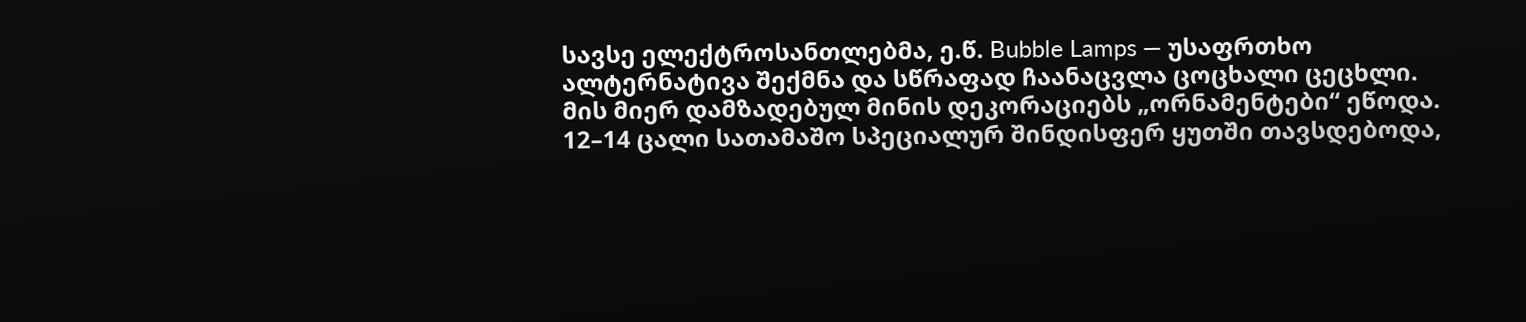სავსე ელექტროსანთლებმა, ე.წ. Bubble Lamps — უსაფრთხო ალტერნატივა შექმნა და სწრაფად ჩაანაცვლა ცოცხალი ცეცხლი.
მის მიერ დამზადებულ მინის დეკორაციებს „ორნამენტები“ ეწოდა. 12–14 ცალი სათამაშო სპეციალურ შინდისფერ ყუთში თავსდებოდა,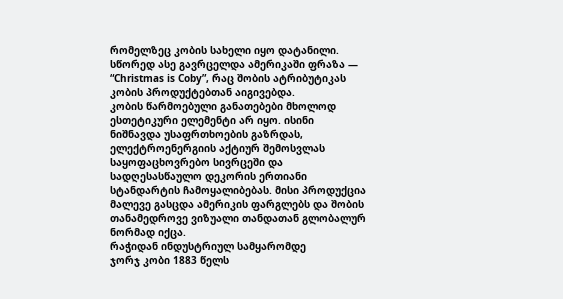რომელზეც კობის სახელი იყო დატანილი. სწორედ ასე გავრცელდა ამერიკაში ფრაზა — “Christmas is Coby”, რაც შობის ატრიბუტიკას კობის პროდუქტებთან აიგივებდა.
კობის წარმოებული განათებები მხოლოდ ესთეტიკური ელემენტი არ იყო. ისინი ნიშნავდა უსაფრთხოების გაზრდას, ელექტროენერგიის აქტიურ შემოსვლას საყოფაცხოვრებო სივრცეში და სადღესასწაულო დეკორის ერთიანი სტანდარტის ჩამოყალიბებას. მისი პროდუქცია მალევე გასცდა ამერიკის ფარგლებს და შობის თანამედროვე ვიზუალი თანდათან გლობალურ ნორმად იქცა.
რაჭიდან ინდუსტრიულ სამყარომდე
ჯორჯ კობი 1883 წელს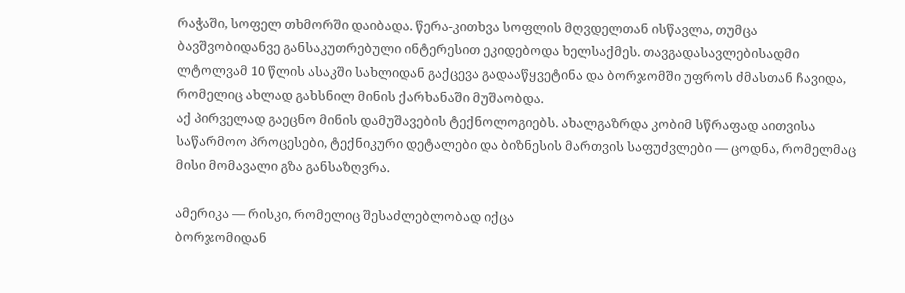რაჭაში, სოფელ თხმორში დაიბადა. წერა-კითხვა სოფლის მღვდელთან ისწავლა, თუმცა ბავშვობიდანვე განსაკუთრებული ინტერესით ეკიდებოდა ხელსაქმეს. თავგადასავლებისადმი ლტოლვამ 10 წლის ასაკში სახლიდან გაქცევა გადააწყვეტინა და ბორჯომში უფროს ძმასთან ჩავიდა, რომელიც ახლად გახსნილ მინის ქარხანაში მუშაობდა.
აქ პირველად გაეცნო მინის დამუშავების ტექნოლოგიებს. ახალგაზრდა კობიმ სწრაფად აითვისა საწარმოო პროცესები, ტექნიკური დეტალები და ბიზნესის მართვის საფუძვლები — ცოდნა, რომელმაც მისი მომავალი გზა განსაზღვრა.

ამერიკა — რისკი, რომელიც შესაძლებლობად იქცა
ბორჯომიდან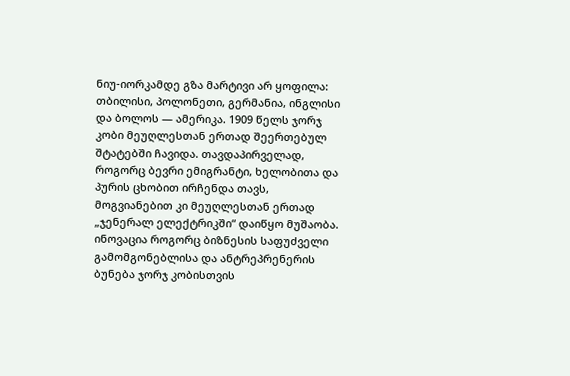ნიუ-იორკამდე გზა მარტივი არ ყოფილა: თბილისი, პოლონეთი, გერმანია, ინგლისი და ბოლოს — ამერიკა. 1909 წელს ჯორჯ კობი მეუღლესთან ერთად შეერთებულ შტატებში ჩავიდა. თავდაპირველად, როგორც ბევრი ემიგრანტი, ხელობითა და პურის ცხობით ირჩენდა თავს, მოგვიანებით კი მეუღლესთან ერთად „ჯენერალ ელექტრიკში“ დაიწყო მუშაობა.
ინოვაცია როგორც ბიზნესის საფუძველი
გამომგონებლისა და ანტრეპრენერის ბუნება ჯორჯ კობისთვის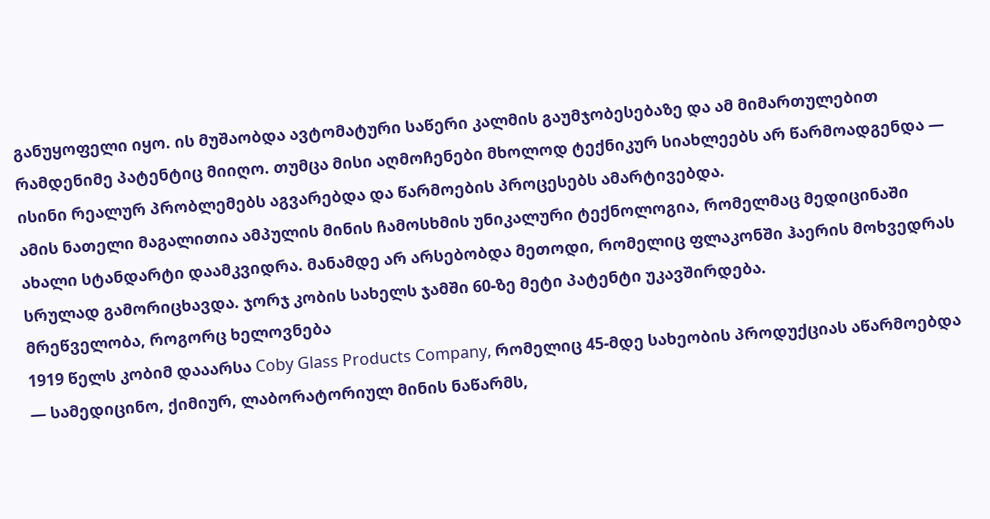განუყოფელი იყო. ის მუშაობდა ავტომატური საწერი კალმის გაუმჯობესებაზე და ამ მიმართულებით რამდენიმე პატენტიც მიიღო. თუმცა მისი აღმოჩენები მხოლოდ ტექნიკურ სიახლეებს არ წარმოადგენდა — ისინი რეალურ პრობლემებს აგვარებდა და წარმოების პროცესებს ამარტივებდა.
ამის ნათელი მაგალითია ამპულის მინის ჩამოსხმის უნიკალური ტექნოლოგია, რომელმაც მედიცინაში ახალი სტანდარტი დაამკვიდრა. მანამდე არ არსებობდა მეთოდი, რომელიც ფლაკონში ჰაერის მოხვედრას სრულად გამორიცხავდა. ჯორჯ კობის სახელს ჯამში 60-ზე მეტი პატენტი უკავშირდება.
მრეწველობა, როგორც ხელოვნება
1919 წელს კობიმ დააარსა Coby Glass Products Company, რომელიც 45-მდე სახეობის პროდუქციას აწარმოებდა — სამედიცინო, ქიმიურ, ლაბორატორიულ მინის ნაწარმს,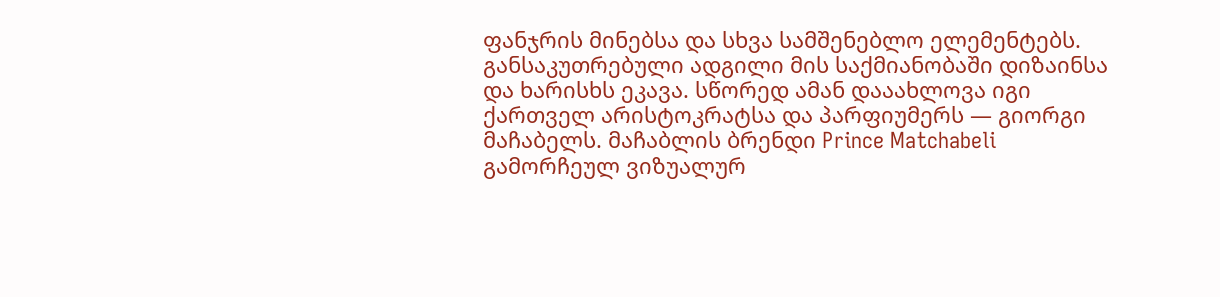ფანჯრის მინებსა და სხვა სამშენებლო ელემენტებს.
განსაკუთრებული ადგილი მის საქმიანობაში დიზაინსა და ხარისხს ეკავა. სწორედ ამან დააახლოვა იგი ქართველ არისტოკრატსა და პარფიუმერს — გიორგი მაჩაბელს. მაჩაბლის ბრენდი Prince Matchabeli გამორჩეულ ვიზუალურ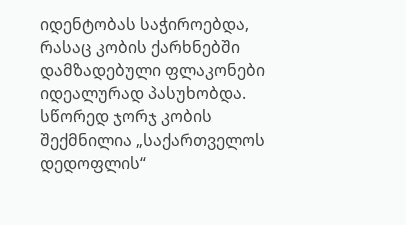იდენტობას საჭიროებდა, რასაც კობის ქარხნებში დამზადებული ფლაკონები იდეალურად პასუხობდა. სწორედ ჯორჯ კობის შექმნილია „საქართველოს დედოფლის“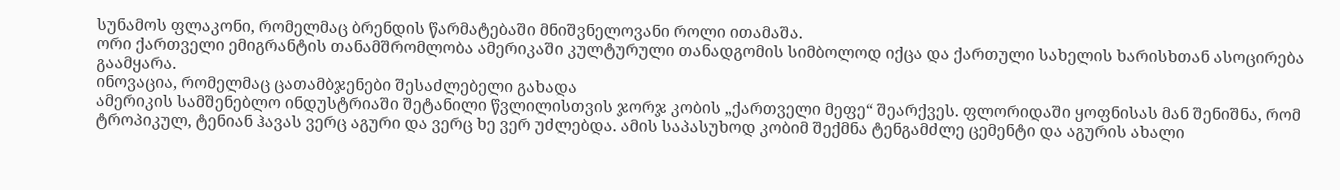სუნამოს ფლაკონი, რომელმაც ბრენდის წარმატებაში მნიშვნელოვანი როლი ითამაშა.
ორი ქართველი ემიგრანტის თანამშრომლობა ამერიკაში კულტურული თანადგომის სიმბოლოდ იქცა და ქართული სახელის ხარისხთან ასოცირება გაამყარა.
ინოვაცია, რომელმაც ცათამბჯენები შესაძლებელი გახადა
ამერიკის სამშენებლო ინდუსტრიაში შეტანილი წვლილისთვის ჯორჯ კობის „ქართველი მეფე“ შეარქვეს. ფლორიდაში ყოფნისას მან შენიშნა, რომ ტროპიკულ, ტენიან ჰავას ვერც აგური და ვერც ხე ვერ უძლებდა. ამის საპასუხოდ კობიმ შექმნა ტენგამძლე ცემენტი და აგურის ახალი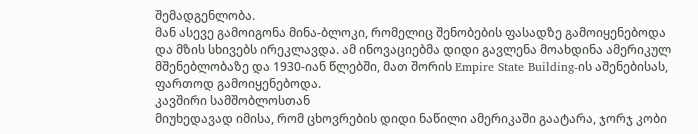შემადგენლობა.
მან ასევე გამოიგონა მინა-ბლოკი, რომელიც შენობების ფასადზე გამოიყენებოდა და მზის სხივებს ირეკლავდა. ამ ინოვაციებმა დიდი გავლენა მოახდინა ამერიკულ მშენებლობაზე და 1930-იან წლებში, მათ შორის Empire State Building-ის აშენებისას, ფართოდ გამოიყენებოდა.
კავშირი სამშობლოსთან
მიუხედავად იმისა, რომ ცხოვრების დიდი ნაწილი ამერიკაში გაატარა, ჯორჯ კობი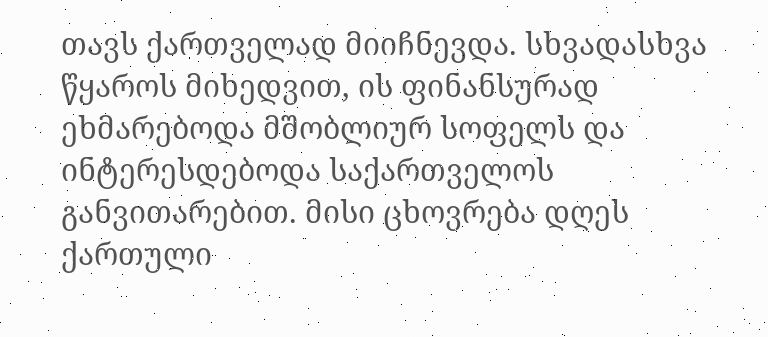თავს ქართველად მიიჩნევდა. სხვადასხვა წყაროს მიხედვით, ის ფინანსურად ეხმარებოდა მშობლიურ სოფელს და ინტერესდებოდა საქართველოს განვითარებით. მისი ცხოვრება დღეს ქართული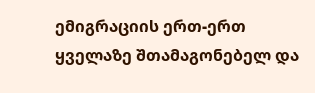ემიგრაციის ერთ-ერთ ყველაზე შთამაგონებელ და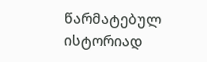წარმატებულ ისტორიად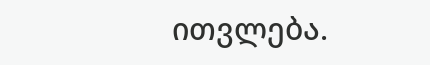ითვლება.